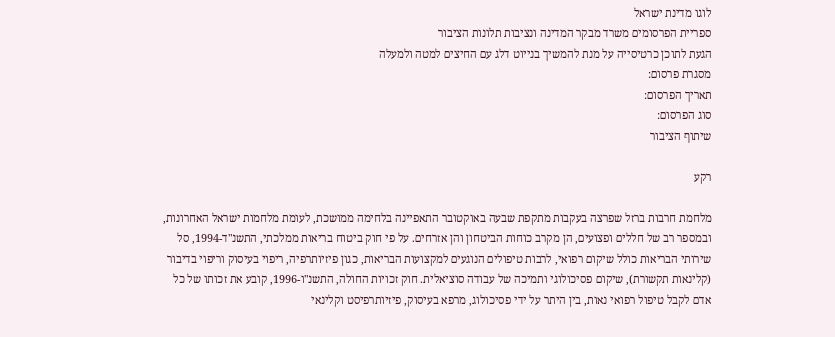לוגו מדינת ישראל
ספריית הפרסומים משרד מבקר המדינה ונציבות תלונות הציבור
הגעת לתוכן כרטיסייה על מנת להמשיך בנייוט דלג עם החיצים למטה ולמעלה
מסגרת פרסום:
תאריך הפרסום:
סוג הפרסום:
שיתוף הציבור

רקע

מלחמת חרבות ברזל שפרצה בעקבות מתקפת שבעה באוקטובר התאפיינה בלחימה ממושכת, לעומת מלחמות ישראל האחרונות, ובמספר רב של חללים ופצועים, הן מקרב כוחות הביטחון והן אזרחים. על פי חוק ביטוח בריאות ממלכתי, התשנ"ד-1994, סל שירותי הבריאות כולל שיקום רפואי, לרבות טיפולים הנוגעים למקצועות הבריאות, כגון פיזיותרפיה, ריפוי בעיסוק וריפוי בדיבור (קלינאות תקשורת), שיקום פסיכולוגי ותמיכה של עבודה סוציאלית. חוק זכויות החולה, התשנ"ו-1996, קובע את זכותו של כל אדם לקבל טיפול רפואי נאות, בין היתר על ידי פסיכולוג, מרפא בעיסוק, פיזיותרפיסט וקלינאי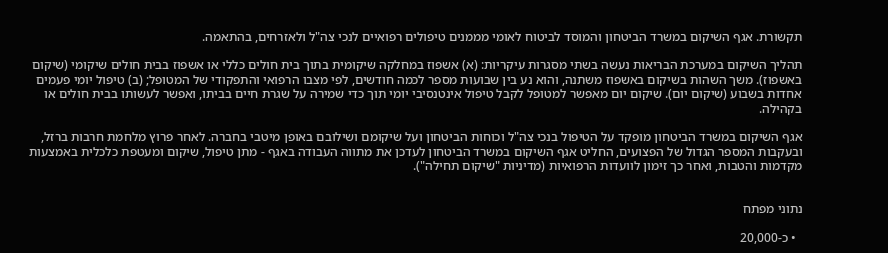תקשורת. אגף השיקום במשרד הביטחון והמוסד לביטוח לאומי מממנים טיפולים רפואיים לנכי צה"ל ולאזרחים, בהתאמה.

תהליך השיקום במערכת הבריאות נעשה בשתי מסגרות עיקריות: (א) אשפוז במחלקה שיקומית בתוך בית חולים כללי או אשפוז בבית חולים שיקומי (שיקום באשפוז). משך השהות בשיקום באשפוז משתנה, והוא נע בין שבועות מספר לכמה חודשים, לפי מצבו הרפואי והתפקודי של המטופל; (ב) טיפול יומי פעמים אחדות בשבוע (שיקום יום). שיקום יום מאפשר למטופל לקבל טיפול אינטנסיבי יומי תוך כדי שמירה על שגרת חיים בביתו, ואפשר לעשותו בבית חולים או בקהילה.

אגף השיקום במשרד הביטחון מופקד על הטיפול בנכי צה"ל וכוחות הביטחון ועל שיקומם ושילובם באופן מיטבי בחברה. לאחר פרוץ מלחמת חרבות ברזל, ובעקבות המספר הגדול של הפצועים, החליט אגף השיקום במשרד הביטחון לעדכן את מתווה העבודה באגף - מתן טיפול, שיקום ומעטפת כלכלית באמצעות מקדמות והטבות, ואחר כך זימון לוועדות הרפואיות (מדיניות "שיקום תחילה").


נתוני מפתח

  • כ-20,000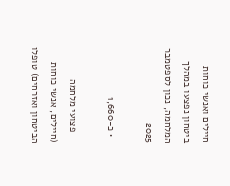חיילים ואנשי כוחות ביטחון נפצעו במהלך המלחמה, נכון לספטמבר 2025

  • כ-1,660

    פצועי מלחמה (חיילים, אנשי כוחות הביטחון ואזרחים) טופלו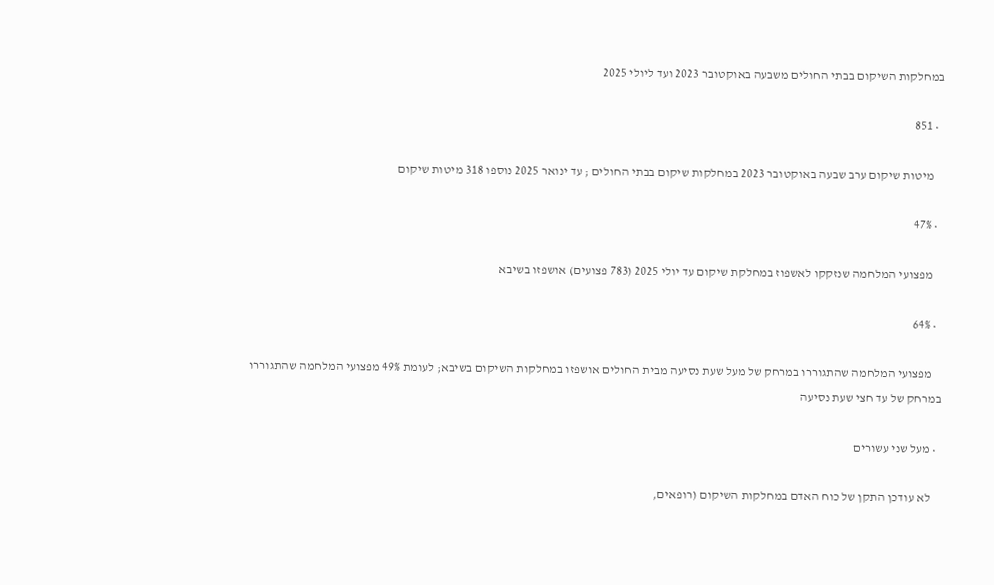במחלקות השיקום בבתי החולים משבעה באוקטובר 2023 ועד ליולי 2025

  • 851

    מיטות שיקום ערב שבעה באוקטובר 2023 במחלקות שיקום בבתי החולים ; עד ינואר 2025 נוספו 318 מיטות שיקום

  • 47%

    מפצועי המלחמה שנזקקו לאשפוז במחלקת שיקום עד יולי 2025 (783 פצועים) אושפזו בשיבא

  • 64%

    מפצועי המלחמה שהתגוררו במרחק של מעל שעת נסיעה מבית החולים אושפזו במחלקות השיקום בשיבא; לעומת 49% מפצועי המלחמה שהתגוררו במרחק של עד חצי שעת נסיעה

  • מעל שני עשורים

    לא עודכן התקן של כוח האדם במחלקות השיקום (רופאים,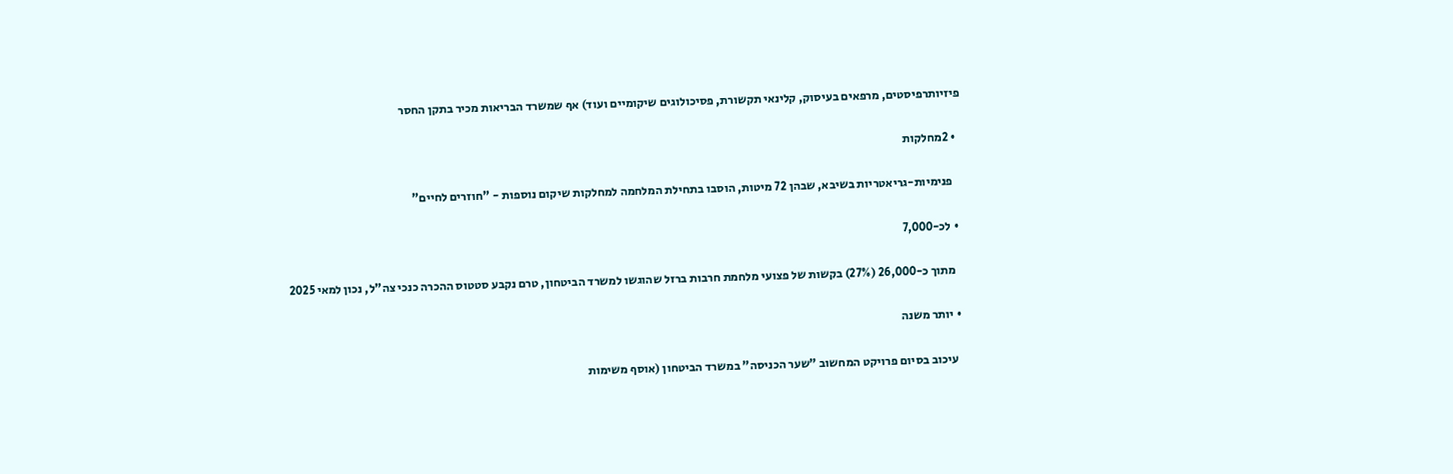פיזיותרפיסטים, מרפאים בעיסוק, קלינאי תקשורת, פסיכולוגים שיקומיים ועוד) אף שמשרד הבריאות מכיר בתקן החסר

  • 2מחלקות

    פנימיות-גריאטריות בשיבא, שבהן 72 מיטות, הוסבו בתחילת המלחמה למחלקות שיקום נוספות - "חוזרים לחיים"

  • לכ-7,000

    מתוך כ-26,000 (27%) בקשות של פצועי מלחמת חרבות ברזל שהוגשו למשרד הביטחון, טרם נקבע סטטוס ההכרה כנכי צה"ל, נכון למאי 2025

  • יותר משנה

    עיכוב בסיום פרויקט המחשוב "שער הכניסה" במשרד הביטחון (אוסף משימות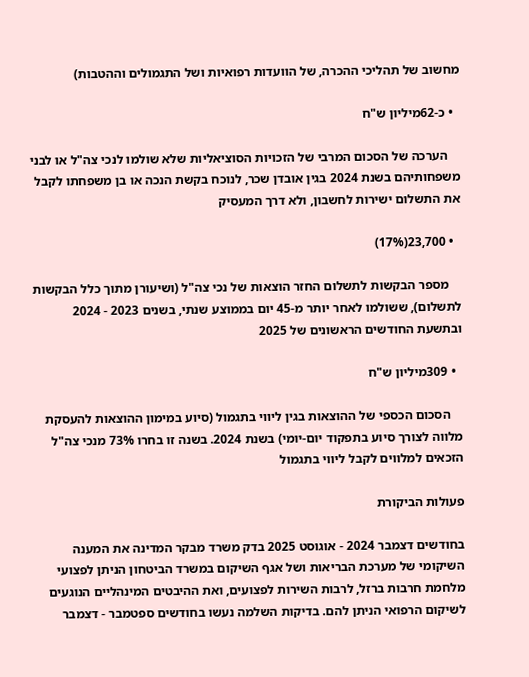מחשוב של תהליכי ההכרה, של הוועדות רפואיות ושל התגמולים וההטבות)

  • כ-62מיליון ש"ח

    הערכה של הסכום המרבי של הזכויות הסוציאליות שלא שולמו לנכי צה"ל או לבני משפחותיהם בשנת 2024 בגין אובדן שכר, לנוכח בקשת הנכה או בן משפחתו לקבל את התשלום ישירות לחשבון, ולא דרך המעסיק

  • 23,700(17%)

    מספר הבקשות לתשלום החזר הוצאות של נכי צה"ל (ושיעורן מתוך כלל הבקשות לתשלום), ששולמו לאחר יותר מ-45 יום בממוצע שנתי, בשנים 2023 - 2024 ובתשעת החודשים הראשונים של 2025

  • 309מיליון ש"ח

    הסכום הכספי של ההוצאות בגין ליווי בתגמול (סיוע במימון ההוצאות להעסקת מלווה לצורך סיוע בתפקוד יום-יומי) בשנת 2024. בשנה זו בחרו 73% מנכי צה"ל הזכאים למלווים לקבל ליווי בתגמול

פעולות הביקורת

בחודשים דצמבר 2024 - אוגוסט 2025 בדק משרד מבקר המדינה את המענה השיקומי של מערכת הבריאות ושל אגף השיקום במשרד הביטחון הניתן לפצועי מלחמת חרבות ברזל, לרבות השירות לפצועים, ואת ההיבטים המינהליים הנוגעים לשיקום הרפואי הניתן להם. בדיקות השלמה נעשו בחודשים ספטמבר - דצמבר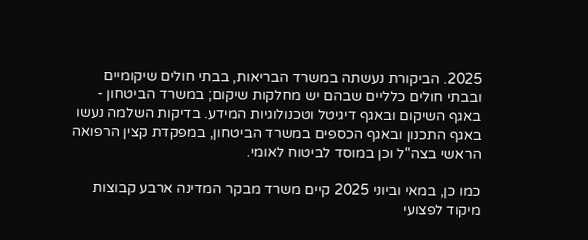2025. הביקורת נעשתה במשרד הבריאות, בבתי חולים שיקומיים ובבתי חולים כלליים שבהם יש מחלקות שיקום; במשרד הביטחון - באגף השיקום ובאגף דיגיטל וטכנולוגיות המידע. בדיקות השלמה נעשו באגף התכנון ובאגף הכספים במשרד הביטחון, במפקדת קצין הרפואה הראשי בצה"ל וכן במוסד לביטוח לאומי.

כמו כן, במאי וביוני 2025 קיים משרד מבקר המדינה ארבע קבוצות מיקוד לפצועי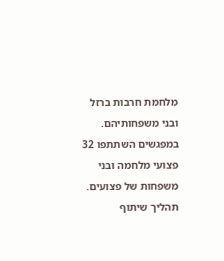מלחמת חרבות ברזל ובני משפחותיהם. במפגשים השתתפו 32 פצועי מלחמה ובני משפחות של פצועים. תהליך שיתוף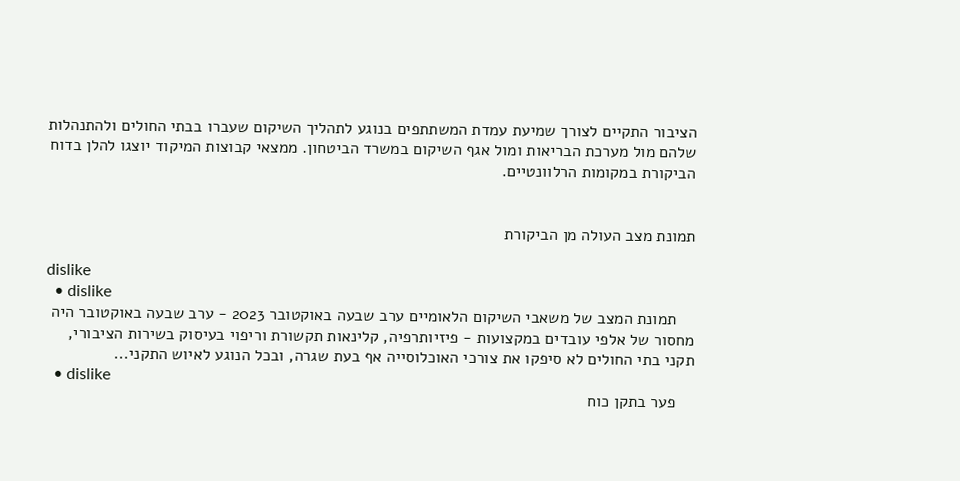הציבור התקיים לצורך שמיעת עמדת המשתתפים בנוגע לתהליך השיקום שעברו בבתי החולים ולהתנהלות שלהם מול מערכת הבריאות ומול אגף השיקום במשרד הביטחון. ממצאי קבוצות המיקוד יוצגו להלן בדוח הביקורת במקומות הרלוונטיים.


תמונת מצב העולה מן הביקורת

dislike
  • dislike
    תמונת המצב של משאבי השיקום הלאומיים ערב שבעה באוקטובר 2023 - ערב שבעה באוקטובר היה מחסור של אלפי עובדים במקצועות - פיזיותרפיה, קלינאות תקשורת וריפוי בעיסוק בשירות הציבורי, תקני בתי החולים לא סיפקו את צורכי האוכלוסייה אף בעת שגרה, ובכל הנוגע לאיוש התקני...
  • dislike
    פער בתקן כוח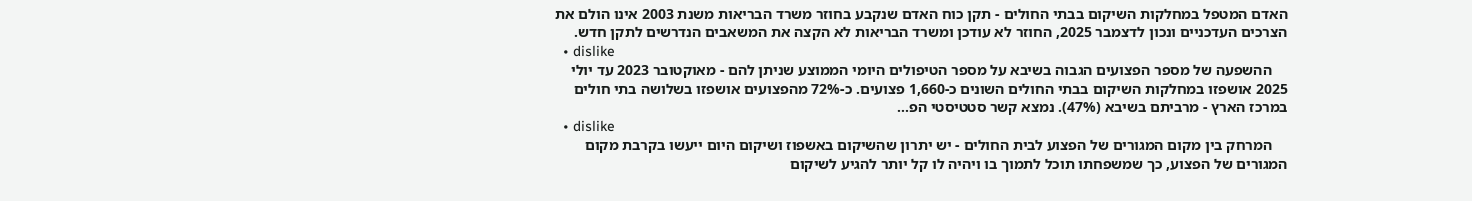האדם המטפל במחלקות השיקום בבתי החולים - תקן כוח האדם שנקבע בחוזר משרד הבריאות משנת 2003 אינו הולם את הצרכים העדכניים ונכון לדצמבר 2025, החוזר לא עודכן ומשרד הבריאות לא הקצה את המשאבים הנדרשים לתקן חדש.
  • dislike
    ההשפעה של מספר הפצועים הגבוה בשיבא על מספר הטיפולים היומי הממוצע שניתן להם - מאוקטובר 2023 עד יולי 2025 אושפזו במחלקות השיקום בבתי החולים השונים כ-1,660 פצועים. כ-72% מהפצועים אושפזו בשלושה בתי חולים במרכז הארץ - מרביתם בשיבא (47%). נמצא קשר סטטיסטי הפ...
  • dislike
    המרחק בין מקום המגורים של הפצוע לבית החולים - יש יתרון שהשיקום באשפוז ושיקום היום ייעשו בקרבת מקום המגורים של הפצוע, כך שמשפחתו תוכל לתמוך בו ויהיה לו קל יותר להגיע לשיקום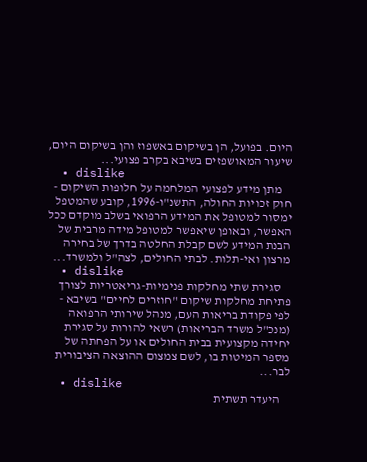היום. בפועל, הן בשיקום באשפוז והן בשיקום היום, שיעור המאושפזים בשיבא בקרב פצועי...
  • dislike
    מתן מידע לפצועי המלחמה על חלופות השיקום - חוק זכויות החולה, התשנ"ו-1996, קובע שהמטפל ימסור למטופל את המידע הרפואי בשלב מוקדם ככל האפשר, ובאופן שיאפשר למטופל מידה מרבית של הבנת המידע לשם קבלת החלטה בדרך של בחירה מרצון ואי-תלות. לבתי החולים, לצה"ל ולמשרד...
  • dislike
    סגירת שתי מחלקות פנימיות-גריאטריות לצורך פתיחת מחלקות שיקום "חוזרים לחיים" בשיבא - לפי פקודת בריאות העם, מנהל שירותי הרפואה (מנכ"ל משרד הבריאות) רשאי להורות על סגירת יחידה מקצועית בבית החולים או על הפחתה של מספר המיטות בו, לשם צמצום ההוצאה הציבורית לבר...
  • dislike
    היעדר תשתית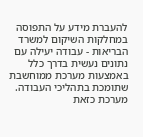להעברת מידע על התפוסה במחלקות השיקום למשרד הבריאות - עבודה יעילה עם נתונים נעשית בדרך כלל באמצעות מערכת ממוחשבת שתומכת בתהליכי העבודה. מערכת כזאת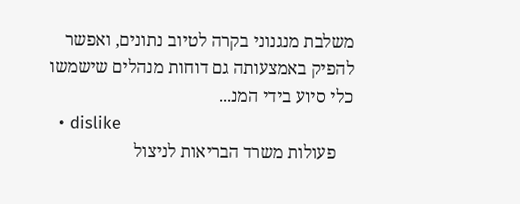משלבת מנגנוני בקרה לטיוב נתונים, ואפשר להפיק באמצעותה גם דוחות מנהלים שישמשו כלי סיוע בידי המנ...
  • dislike
    פעולות משרד הבריאות לניצול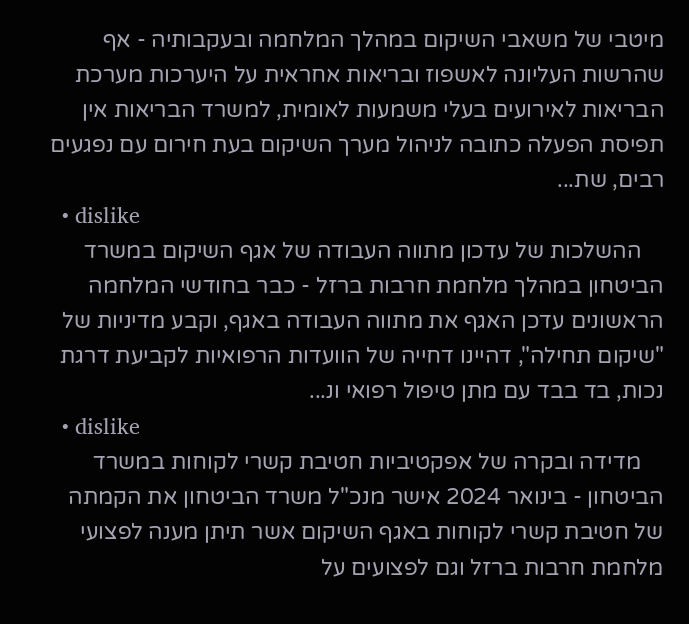מיטבי של משאבי השיקום במהלך המלחמה ובעקבותיה - אף שהרשות העליונה לאשפוז ובריאות אחראית על היערכות מערכת הבריאות לאירועים בעלי משמעות לאומית, למשרד הבריאות אין תפיסת הפעלה כתובה לניהול מערך השיקום בעת חירום עם נפגעים רבים, שת...
  • dislike
    ההשלכות של עדכון מתווה העבודה של אגף השיקום במשרד הביטחון במהלך מלחמת חרבות ברזל - כבר בחודשי המלחמה הראשונים עדכן האגף את מתווה העבודה באגף, וקבע מדיניות של "שיקום תחילה", דהיינו דחייה של הוועדות הרפואיות לקביעת דרגת נכות, בד בבד עם מתן טיפול רפואי ונ...
  • dislike
    מדידה ובקרה של אפקטיביות חטיבת קשרי לקוחות במשרד הביטחון - בינואר 2024 אישר מנכ"ל משרד הביטחון את הקמתה של חטיבת קשרי לקוחות באגף השיקום אשר תיתן מענה לפצועי מלחמת חרבות ברזל וגם לפצועים על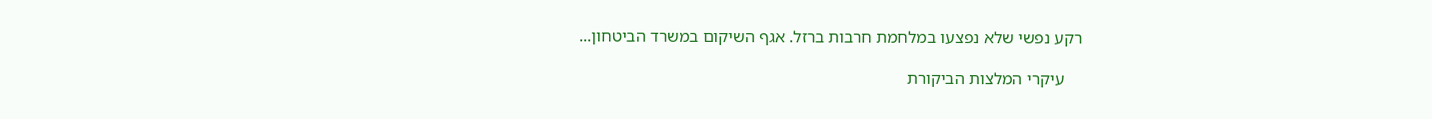רקע נפשי שלא נפצעו במלחמת חרבות ברזל. אגף השיקום במשרד הביטחון...

    עיקרי המלצות הביקורת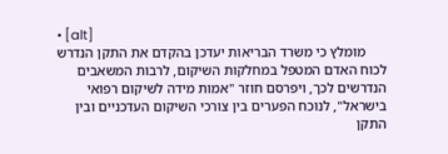• [alt]
      מומלץ כי משרד הבריאות יעדכן בהקדם את התקן הנדרש לכוח האדם המטפל במחלקות השיקום, לרבות המשאבים הנדרשים לכך, ויפרסם חוזר "אמות מידה לשיקום רפואי בישראל", לנוכח הפערים בין צורכי השיקום העדכניים ובין התקן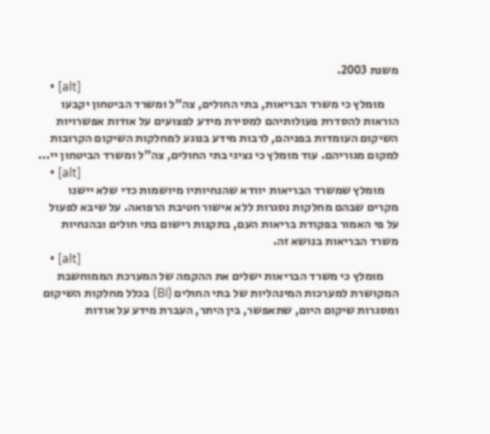משנת 2003.
    • [alt]
      מומלץ כי משרד הבריאות, בתי החולים, צה"ל ומשרד הביטחון יקבעו הוראות להסדרת פעולותיהם למסירת מידע לפצועים על אודות אפשרויות השיקום העומדות בפניהם, לרבות מידע בנוגע למחלקות השיקום הקרובות למקום מגוריהם. עוד מומלץ כי נציגי בתי החולים, צה"ל ומשרד הביטחון יי...
    • [alt]
      מומלץ שמשרד הבריאות יוודא שהנחיותיו מיושמות כדי שלא יישנו מקרים שבהם מחלקות נסגרות ללא אישור חטיבת הרפואה. על שיבא לפעול על פי האמור בפקודת בריאות העם, בתקנות רישום בתי חולים ובהנחיות משרד הבריאות בנושא זה.
    • [alt]
      מומלץ כי משרד הבריאות ישלים את ההקמה של המערכת הממוחשבת המקושרת למערכות המינהליות של בתי החולים (BI) בכלל מחלקות השיקום ומסגרות שיקום היום, שתאפשר, בין היתר, העברת מידע על אודות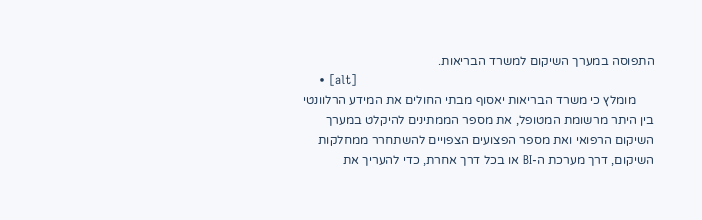התפוסה במערך השיקום למשרד הבריאות.
    • [alt]
      מומלץ כי משרד הבריאות יאסוף מבתי החולים את המידע הרלוונטי בין היתר מרשומת המטופל, את מספר הממתינים להיקלט במערך השיקום הרפואי ואת מספר הפצועים הצפויים להשתחרר ממחלקות השיקום, דרך מערכת ה-BI או בכל דרך אחרת, כדי להעריך את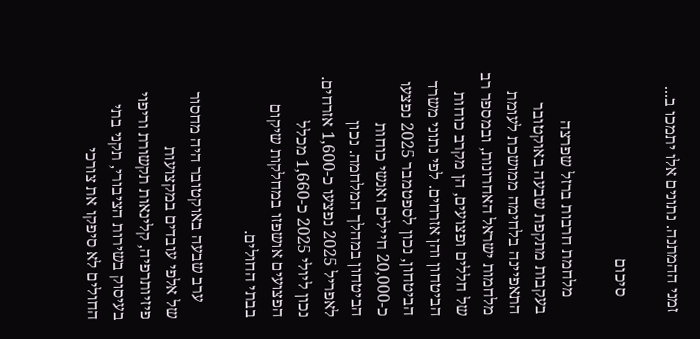זמני ההמתנה. נתונים אלו יתמכו ב...

    סיכום

    מלחמת חרבות ברזל שפרצה בעקבות מתקפת שבעה באוקטובר התאפיינה בלחימה ממושכת לעומת מלחמות ישראל האחרונות, ובמספר רב של חללים ופצועים, הן מקרב כוחות הביטחון והן אזרחים. לפי נתוני משרד הביטחון, נכון לספטמבר 2025 נפצעו כ-20,000 חיילים ואנשי כוחות הביטחון במהלך המלחמה. נכון לאפריל 2025 נפצעו כ-1,600 אזרחים. נכון ליולי 2025 כ-1,660 מכלל הפצועים אושפזו במחלקות שיקום בבתי החולים.

    ערב שבעה באוקטובר היה מחסור של אלפי עובדים במקצועות פיזיותרפיה, קלינאות תקשורת וריפוי בעיסוק בשירות הציבורי, תקני בתי החולים לא סיפקו את צורכי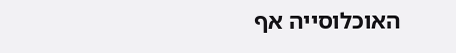האוכלוסייה אף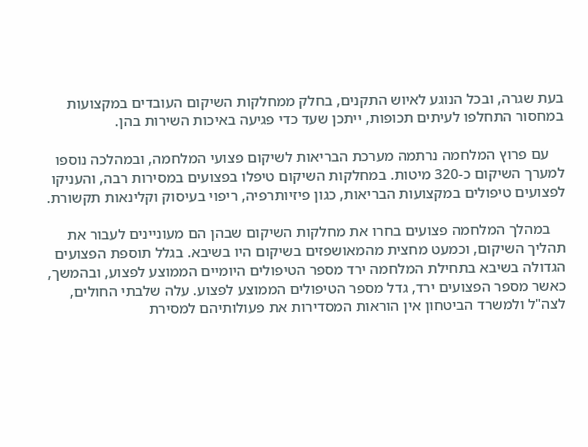בעת שגרה, ובכל הנוגע לאיוש התקנים, בחלק ממחלקות השיקום העובדים במקצועות במחסור התחלפו לעיתים תכופות, ייתכן שעד כדי פגיעה באיכות השירות בהן.

    עם פרוץ המלחמה נרתמה מערכת הבריאות לשיקום פצועי המלחמה, ובמהלכה נוספו למערך השיקום כ-320 מיטות. במחלקות השיקום טיפלו בפצועים במסירות רבה, והעניקו לפצועים טיפולים במקצועות הבריאות, כגון פיזיותרפיה, ריפוי בעיסוק וקלינאות תקשורת.

    במהלך המלחמה פצועים בחרו את מחלקות השיקום שבהן הם מעוניינים לעבור את תהליך השיקום, וכמעט מחצית מהמאושפזים בשיקום היו בשיבא. בגלל תוספת הפצועים הגדולה בשיבא בתחילת המלחמה ירד מספר הטיפולים היומיים הממוצע לפצוע, ובהמשך, כאשר מספר הפצועים ירד, גדל מספר הטיפולים הממוצע לפצוע. עלה שלבתי החולים, לצה"ל ולמשרד הביטחון אין הוראות המסדירות את פעולותיהם למסירת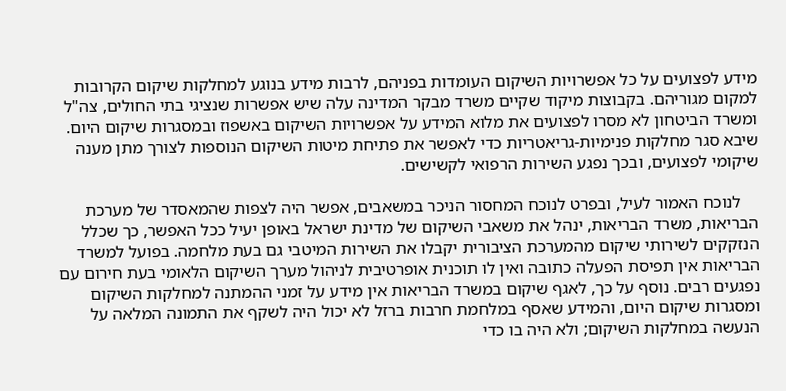מידע לפצועים על כל אפשרויות השיקום העומדות בפניהם, לרבות מידע בנוגע למחלקות שיקום הקרובות למקום מגוריהם. בקבוצות מיקוד שקיים משרד מבקר המדינה עלה שיש אפשרות שנציגי בתי החולים, צה"ל ומשרד הביטחון לא מסרו לפצועים את מלוא המידע על אפשרויות השיקום באשפוז ובמסגרות שיקום היום. שיבא סגר מחלקות פנימיות-גריאטריות כדי לאפשר את פתיחת מיטות השיקום הנוספות לצורך מתן מענה שיקומי לפצועים, ובכך נפגע השירות הרפואי לקשישים.

    לנוכח האמור לעיל, ובפרט לנוכח המחסור הניכר במשאבים, אפשר היה לצפות שהמאסדר של מערכת הבריאות, משרד הבריאות, ינהל את משאבי השיקום של מדינת ישראל באופן יעיל ככל האפשר, כך שכלל הנזקקים לשירותי שיקום מהמערכת הציבורית יקבלו את השירות המיטבי גם בעת מלחמה. בפועל למשרד הבריאות אין תפיסת הפעלה כתובה ואין לו תוכנית אופרטיבית לניהול מערך השיקום הלאומי בעת חירום עם נפגעים רבים. נוסף על כך, לאגף שיקום במשרד הבריאות אין מידע על זמני ההמתנה למחלקות השיקום ומסגרות שיקום היום, והמידע שאסף במלחמת חרבות ברזל לא יכול היה לשקף את התמונה המלאה על הנעשה במחלקות השיקום; ולא היה בו כדי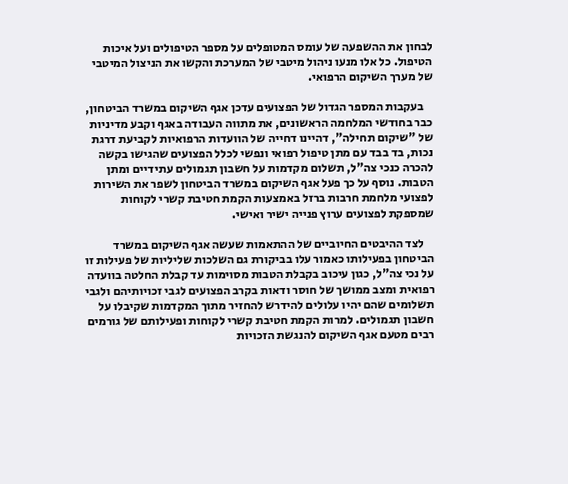לבחון את ההשפעה של עומס המטופלים על מספר הטיפולים ועל איכות הטיפול. כל אלו מנעו ניהול מיטבי של המערכת והקשו את הניצול המיטבי של מערך השיקום הרפואי.

    בעקבות המספר הגדול של הפצועים עדכן אגף השיקום במשרד הביטחון, כבר בחודשי המלחמה הראשונים, את מתווה העבודה באגף וקבע מדיניות של "שיקום תחילה", דהיינו דחייה של הוועדות הרפואיות לקביעת דרגת נכות, בד בבד עם מתן טיפול רפואי ונפשי לכלל הפצועים שהגישו בקשה להכרה כנכי צה"ל, תשלום מקדמות על חשבון תגמולים עתידיים ומתן הטבות. נוסף על כך פעל אגף השיקום במשרד הביטחון לשפר את השירות לפצועי מלחמת חרבות ברזל באמצעות הקמת חטיבת קשרי לקוחות שמספקת לפצועים ערוץ פנייה ישיר ואישי.

    לצד ההיבטים החיוביים של ההתאמות שעשה אגף השיקום במשרד הביטחון בפעילותו כאמור עלו בביקורת גם השלכות שליליות של פעילות זו על נכי צה"ל, כגון עיכוב בקבלת הטבות מסוימות עד קבלת החלטה בוועדה רפואית ומצב ממושך של חוסר ודאות בקרב הפצועים לגבי זכויותיהם ולגבי תשלומים שהם יהיו עלולים להידרש להחזיר מתוך המקדמות שקיבלו על חשבון תגמולים. למרות הקמת חטיבת קשרי לקוחות ופעילותם של גורמים רבים מטעם אגף השיקום להנגשת הזכויות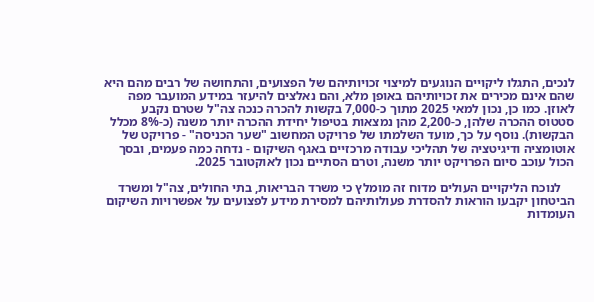לנכים, התגלו ליקויים הנוגעים למיצוי זכויותיהם של הפצועים, והתחושה של רבים מהם היא שהם אינם מכירים את זכויותיהם באופן מלא, והם נאלצים להיעזר במידע המועבר מפה לאוזן. כמו כן, נכון למאי 2025 מתוך כ-7,000 בקשות להכרה כנכה צה"ל שטרם נקבע סטטוס ההכרה שלהן, כ-2,200 מהן נמצאות בטיפול יחידת ההכרה יותר משנה (כ-8% מכלל הבקשות). נוסף על כך, מועד השלמתו של פרויקט המחשוב "שער הכניסה" - פרויקט של אוטומציה ודיגיטציה של תהליכי עבודה מרכזיים באגף השיקום - נדחה כמה פעמים, ובסך הכול עוכב סיום הפרויקט יותר משנה, וטרם הסתיים נכון לאוקטובר 2025.

    לנוכח הליקויים העולים מדוח זה מומלץ כי משרד הבריאות, בתי החולים, צה"ל ומשרד הביטחון יקבעו הוראות להסדרת פעולותיהם למסירת מידע לפצועים על אפשרויות השיקום העומדות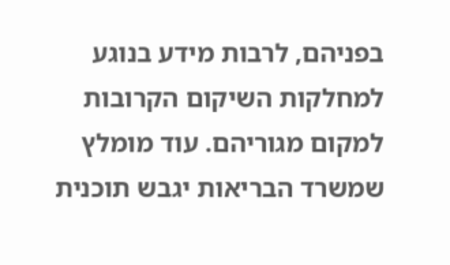בפניהם, לרבות מידע בנוגע למחלקות השיקום הקרובות למקום מגוריהם. עוד מומלץ שמשרד הבריאות יגבש תוכנית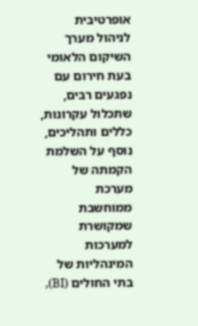אופרטיבית לניהול מערך השיקום הלאומי בעת חירום עם נפגעים רבים, שתכלול עקרונות, כללים ותהליכים, נוסף על השלמת הקמתה של מערכת ממוחשבת שמקושרת למערכות המינהליות של בתי החולים (BI),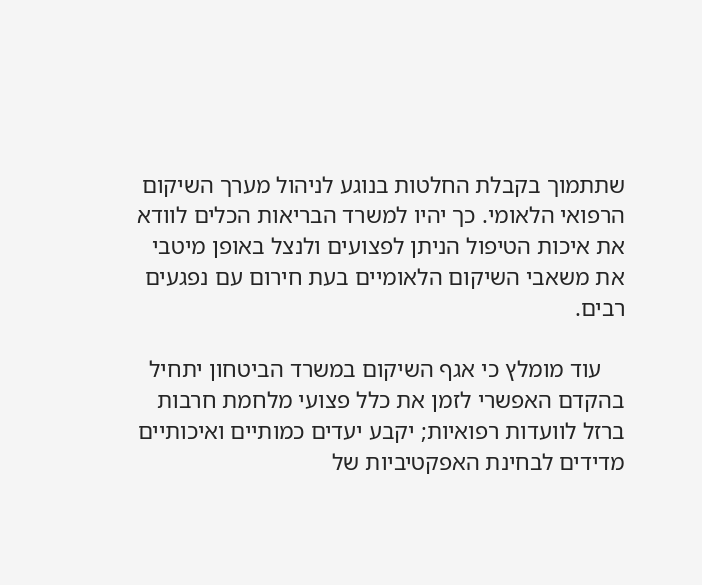שתתמוך בקבלת החלטות בנוגע לניהול מערך השיקום הרפואי הלאומי. כך יהיו למשרד הבריאות הכלים לוודא את איכות הטיפול הניתן לפצועים ולנצל באופן מיטבי את משאבי השיקום הלאומיים בעת חירום עם נפגעים רבים.

    עוד מומלץ כי אגף השיקום במשרד הביטחון יתחיל בהקדם האפשרי לזמן את כלל פצועי מלחמת חרבות ברזל לוועדות רפואיות; יקבע יעדים כמותיים ואיכותיים מדידים לבחינת האפקטיביות של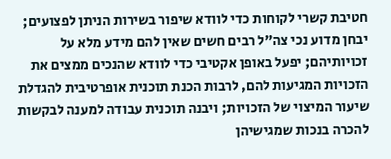חטיבת קשרי לקוחות כדי לוודא שיפור בשירות הניתן לפצועים; יבחן מדוע נכי צה"ל רבים חשים שאין להם מידע מלא על זכויותיהם; יפעל באופן אקטיבי כדי לוודא שהנכים ממצים את הזכויות המגיעות להם, לרבות הכנת תוכנית אופרטיבית להגדלת שיעור המיצוי של הזכויות; ויבנה תוכנית עבודה למענה לבקשות להכרה בנכות שמגישיהן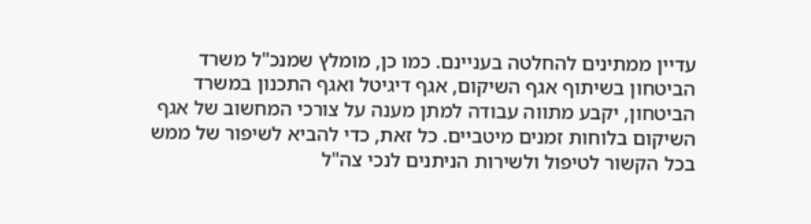עדיין ממתינים להחלטה בעניינם. כמו כן, מומלץ שמנכ"ל משרד הביטחון בשיתוף אגף השיקום, אגף דיגיטל ואגף התכנון במשרד הביטחון, יקבע מתווה עבודה למתן מענה על צורכי המחשוב של אגף השיקום בלוחות זמנים מיטביים. כל זאת, כדי להביא לשיפור של ממש בכל הקשור לטיפול ולשירות הניתנים לנכי צה"ל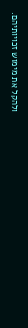ולהקל את מימוש זכויותיהם.